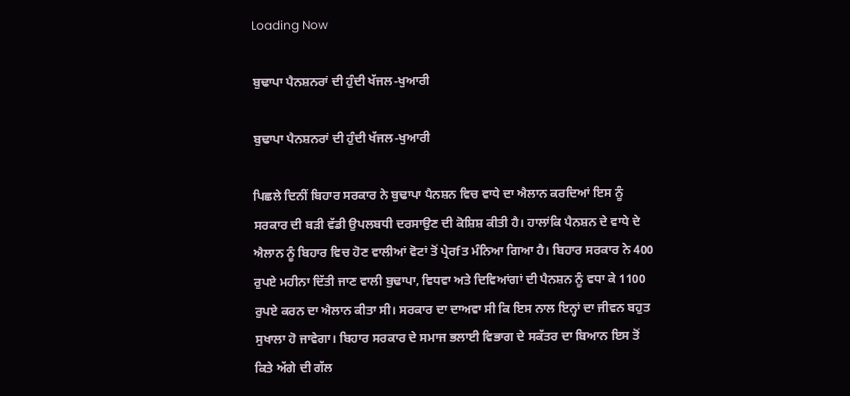Loading Now

ਬੁਢਾਪਾ ਪੈਨਸ਼ਨਰਾਂ ਦੀ ਹੁੰਦੀ ਖੱਜਲ-ਖੁਆਰੀ

ਬੁਢਾਪਾ ਪੈਨਸ਼ਨਰਾਂ ਦੀ ਹੁੰਦੀ ਖੱਜਲ-ਖੁਆਰੀ

ਪਿਛਲੇ ਦਿਨੀਂ ਬਿਹਾਰ ਸਰਕਾਰ ਨੇ ਬੁਢਾਪਾ ਪੈਨਸ਼ਨ ਵਿਚ ਵਾਧੇ ਦਾ ਐਲਾਨ ਕਰਦਿਆਂ ਇਸ ਨੂੰ ਸਰਕਾਰ ਦੀ ਬੜੀ ਵੱਡੀ ਉਪਲਬਧੀ ਦਰਸਾਉਣ ਦੀ ਕੋਸ਼ਿਸ਼ ਕੀਤੀ ਹੈ। ਹਾਲਾਂਕਿ ਪੈਨਸ਼ਨ ਦੇ ਵਾਧੇ ਦੇ ਐਲਾਨ ਨੂੰ ਬਿਹਾਰ ਵਿਚ ਹੋਣ ਵਾਲੀਆਂ ਵੋਟਾਂ ਤੋਂ ਪ੍ਰੇਰfਤ ਮੰਨਿਆ ਗਿਆ ਹੈ। ਬਿਹਾਰ ਸਰਕਾਰ ਨੇ 400 ਰੁਪਏ ਮਹੀਨਾ ਦਿੱਤੀ ਜਾਣ ਵਾਲੀ ਬੁਢਾਪਾ, ਵਿਧਵਾ ਅਤੇ ਦਿਵਿਆਂਗਾਂ ਦੀ ਪੈਨਸ਼ਨ ਨੂੰ ਵਧਾ ਕੇ 1100 ਰੁਪਏ ਕਰਨ ਦਾ ਐਲਾਨ ਕੀਤਾ ਸੀ। ਸਰਕਾਰ ਦਾ ਦਾਅਵਾ ਸੀ ਕਿ ਇਸ ਨਾਲ ਇਨ੍ਹਾਂ ਦਾ ਜੀਵਨ ਬਹੁਤ ਸੁਖਾਲਾ ਹੋ ਜਾਵੇਗਾ। ਬਿਹਾਰ ਸਰਕਾਰ ਦੇ ਸਮਾਜ ਭਲਾਈ ਵਿਭਾਗ ਦੇ ਸਕੱਤਰ ਦਾ ਬਿਆਨ ਇਸ ਤੋਂ ਕਿਤੇ ਅੱਗੇ ਦੀ ਗੱਲ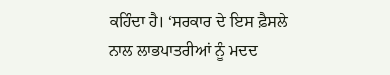ਕਹਿੰਦਾ ਹੈ। ‘ਸਰਕਾਰ ਦੇ ਇਸ ਫ਼ੈਸਲੇ ਨਾਲ ਲਾਭਪਾਤਰੀਆਂ ਨੂੰ ਮਦਦ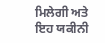ਮਿਲੇਗੀ ਅਤੇ ਇਹ ਯਕੀਨੀ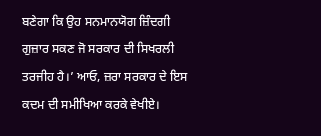ਬਣੇਗਾ ਕਿ ਉਹ ਸਨਮਾਨਯੋਗ ਜ਼ਿੰਦਗੀ ਗੁਜ਼ਾਰ ਸਕਣ ਜੋ ਸਰਕਾਰ ਦੀ ਸਿਖਰਲੀ ਤਰਜੀਹ ਹੈ।’ ਆਓ, ਜ਼ਰਾ ਸਰਕਾਰ ਦੇ ਇਸ ਕਦਮ ਦੀ ਸਮੀਖਿਆ ਕਰਕੇ ਵੇਖੀਏ।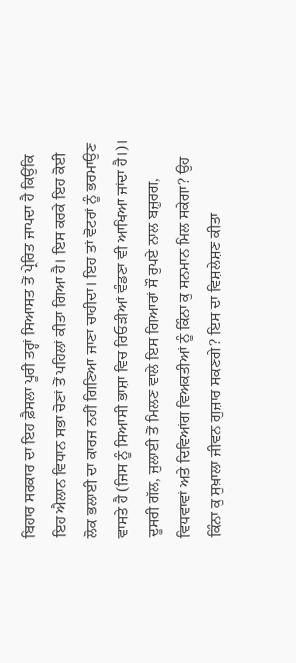ਬਿਹਾਰ ਸਰਕਾਰ ਦਾ ਇਹ ਫ਼ੈਸਲਾ ਪੂਰੀ ਤਰ੍ਹਾਂ ਸਿਆਸਤ ਤੋਂ ਪ੍ਰੇਰਿਤ ਜਾਪਦਾ ਹੈ ਕਿਉਂਕਿ ਇਹ ਐਲਾਨ ਵਿਧਾਨ ਸਭਾ ਚੋਣਾਂ ਤੋਂ ਪਹਿਲਾਂ ਕੀਤਾ ਗਿਆ ਹੈ। ਇਸ ਕਰਕੇ ਇਹ ਕੋਈ ਲੋਕ ਭਲਾਈ ਦਾ ਕਾਰਜ ਨਹੀਂ ਗਿਣਿਆ ਜਾਣਾ ਚਾਹੀਦਾ। ਇਹ ਤਾਂ ਵੋਟਰਾਂ ਨੂੰ ਭਰਮਾਉਣ ਵਾਸਤੇ ਹੈ (ਜਿਸ ਨੂੰ ਸਿਆਸੀ ਭਾਸ਼ਾ ਵਿਚ ਰਿਓੜੀਆਂ ਵੰਡਣਾ ਵੀ ਆਖਿਆ ਜਾਂਦਾ ਹੈ।)। ਦੂਸਰੀ ਗੱਲ, ਜੁਲਾਈ ਤੋਂ ਮਿਲਣ ਵਾਲੇ ਇਸ ਗਿਆਰਾਂ ਸੌ ਰੁਪਏ ਨਾਲ ਬਜ਼ੁਰਗ, ਵਿਧਵਾਵਾਂ ਅਤੇ ਦਿਵਿਆਂਗ ਵਿਅਕਤੀਆਂ ਨੂੰ ਕਿੰਨਾ ਕੁ ਸਨਮਾਨ ਮਿਲ ਸਕੇਗਾ? ਉਹ ਕਿੰਨਾ ਕੁ ਸੁਖ਼ਾਲਾ ਜੀਵਨ ਗੁਜ਼ਾਰ ਸਕਣਗੇ? ਇਸ ਦਾ ਵਿਸ਼ਲੇਸ਼ਣ ਕੀਤਾ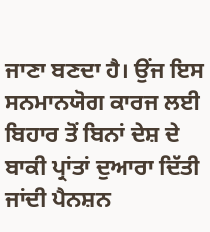ਜਾਣਾ ਬਣਦਾ ਹੈ। ਉਂਜ ਇਸ ਸਨਮਾਨਯੋਗ ਕਾਰਜ ਲਈ ਬਿਹਾਰ ਤੋਂ ਬਿਨਾਂ ਦੇਸ਼ ਦੇ ਬਾਕੀ ਪ੍ਰਾਂਤਾਂ ਦੁਆਰਾ ਦਿੱਤੀ ਜਾਂਦੀ ਪੈਨਸ਼ਨ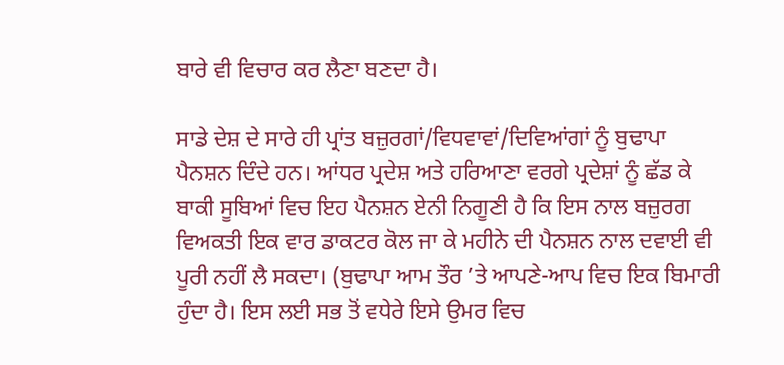ਬਾਰੇ ਵੀ ਵਿਚਾਰ ਕਰ ਲੈਣਾ ਬਣਦਾ ਹੈ।

ਸਾਡੇ ਦੇਸ਼ ਦੇ ਸਾਰੇ ਹੀ ਪ੍ਰਾਂਤ ਬਜ਼ੁਰਗਾਂ/ਵਿਧਵਾਵਾਂ/ਦਿਵਿਆਂਗਾਂ ਨੂੰ ਬੁਢਾਪਾ ਪੈਨਸ਼ਨ ਦਿੰਦੇ ਹਨ। ਆਂਧਰ ਪ੍ਰਦੇਸ਼ ਅਤੇ ਹਰਿਆਣਾ ਵਰਗੇ ਪ੍ਰਦੇਸ਼ਾਂ ਨੂੰ ਛੱਡ ਕੇ ਬਾਕੀ ਸੂਬਿਆਂ ਵਿਚ ਇਹ ਪੈਨਸ਼ਨ ਏਨੀ ਨਿਗੂਣੀ ਹੈ ਕਿ ਇਸ ਨਾਲ ਬਜ਼ੁਰਗ ਵਿਅਕਤੀ ਇਕ ਵਾਰ ਡਾਕਟਰ ਕੋਲ ਜਾ ਕੇ ਮਹੀਨੇ ਦੀ ਪੈਨਸ਼ਨ ਨਾਲ ਦਵਾਈ ਵੀ ਪੂਰੀ ਨਹੀਂ ਲੈ ਸਕਦਾ। (ਬੁਢਾਪਾ ਆਮ ਤੌਰ ’ਤੇ ਆਪਣੇ-ਆਪ ਵਿਚ ਇਕ ਬਿਮਾਰੀ ਹੁੰਦਾ ਹੈ। ਇਸ ਲਈ ਸਭ ਤੋਂ ਵਧੇਰੇ ਇਸੇ ਉਮਰ ਵਿਚ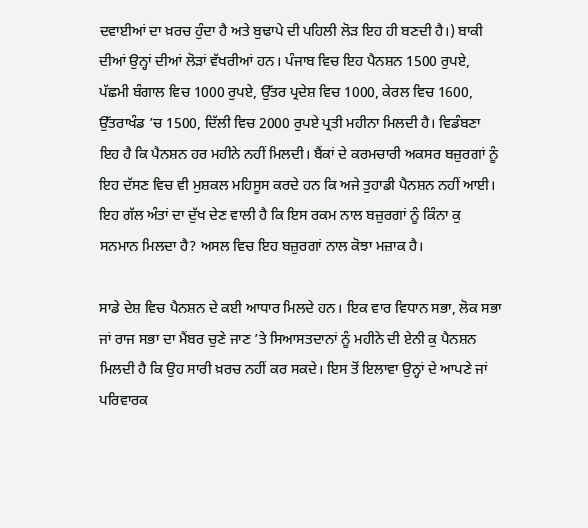ਦਵਾਈਆਂ ਦਾ ਖ਼ਰਚ ਹੁੰਦਾ ਹੈ ਅਤੇ ਬੁਢਾਪੇ ਦੀ ਪਹਿਲੀ ਲੋੜ ਇਹ ਹੀ ਬਣਦੀ ਹੈ।) ਬਾਕੀ ਦੀਆਂ ਉਨ੍ਹਾਂ ਦੀਆਂ ਲੋੜਾਂ ਵੱਖਰੀਆਂ ਹਨ। ਪੰਜਾਬ ਵਿਚ ਇਹ ਪੈਨਸ਼ਨ 1500 ਰੁਪਏ, ਪੱਛਮੀ ਬੰਗਾਲ ਵਿਚ 1000 ਰੁਪਏ, ਉੱਤਰ ਪ੍ਰਦੇਸ਼ ਵਿਚ 1000, ਕੇਰਲ ਵਿਚ 1600, ਉੱਤਰਾਖੰਡ ’ਚ 1500, ਦਿੱਲੀ ਵਿਚ 2000 ਰੁਪਏ ਪ੍ਰਤੀ ਮਹੀਨਾ ਮਿਲਦੀ ਹੈ। ਵਿਡੰਬਣਾ ਇਹ ਹੈ ਕਿ ਪੈਨਸ਼ਨ ਹਰ ਮਹੀਨੇ ਨਹੀਂ ਮਿਲਦੀ। ਬੈਂਕਾਂ ਦੇ ਕਰਮਚਾਰੀ ਅਕਸਰ ਬਜ਼ੁਰਗਾਂ ਨੂੰ ਇਹ ਦੱਸਣ ਵਿਚ ਵੀ ਮੁਸ਼ਕਲ ਮਹਿਸੂਸ ਕਰਦੇ ਹਨ ਕਿ ਅਜੇ ਤੁਹਾਡੀ ਪੈਨਸ਼ਨ ਨਹੀਂ ਆਈ। ਇਹ ਗੱਲ ਅੰਤਾਂ ਦਾ ਦੁੱਖ ਦੇਣ ਵਾਲੀ ਹੈ ਕਿ ਇਸ ਰਕਮ ਨਾਲ ਬਜ਼ੁਰਗਾਂ ਨੂੰ ਕਿੰਨਾ ਕੁ ਸਨਮਾਨ ਮਿਲਦਾ ਹੈ? ਅਸਲ ਵਿਚ ਇਹ ਬਜ਼ੁਰਗਾਂ ਨਾਲ ਕੋਝਾ ਮਜ਼ਾਕ ਹੈ।

ਸਾਡੇ ਦੇਸ਼ ਵਿਚ ਪੈਨਸ਼ਨ ਦੇ ਕਈ ਆਧਾਰ ਮਿਲਦੇ ਹਨ। ਇਕ ਵਾਰ ਵਿਧਾਨ ਸਭਾ, ਲੋਕ ਸਭਾ ਜਾਂ ਰਾਜ ਸਭਾ ਦਾ ਮੈਂਬਰ ਚੁਣੇ ਜਾਣ ’ਤੇ ਸਿਆਸਤਦਾਨਾਂ ਨੂੰ ਮਹੀਨੇ ਦੀ ਏਨੀ ਕੁ ਪੈਨਸ਼ਨ ਮਿਲਦੀ ਹੈ ਕਿ ਉਹ ਸਾਰੀ ਖ਼ਰਚ ਨਹੀਂ ਕਰ ਸਕਦੇ। ਇਸ ਤੋਂ ਇਲਾਵਾ ਉਨ੍ਹਾਂ ਦੇ ਆਪਣੇ ਜਾਂ ਪਰਿਵਾਰਕ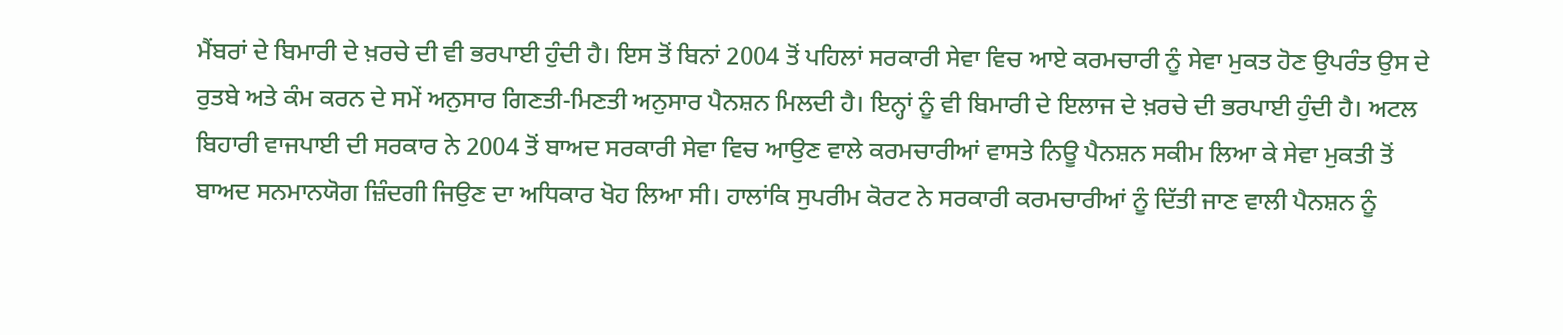ਮੈਂਬਰਾਂ ਦੇ ਬਿਮਾਰੀ ਦੇ ਖ਼ਰਚੇ ਦੀ ਵੀ ਭਰਪਾਈ ਹੁੰਦੀ ਹੈ। ਇਸ ਤੋਂ ਬਿਨਾਂ 2004 ਤੋਂ ਪਹਿਲਾਂ ਸਰਕਾਰੀ ਸੇਵਾ ਵਿਚ ਆਏ ਕਰਮਚਾਰੀ ਨੂੰ ਸੇਵਾ ਮੁਕਤ ਹੋਣ ਉਪਰੰਤ ਉਸ ਦੇ ਰੁਤਬੇ ਅਤੇ ਕੰਮ ਕਰਨ ਦੇ ਸਮੇਂ ਅਨੁਸਾਰ ਗਿਣਤੀ-ਮਿਣਤੀ ਅਨੁਸਾਰ ਪੈਨਸ਼ਨ ਮਿਲਦੀ ਹੈ। ਇਨ੍ਹਾਂ ਨੂੰ ਵੀ ਬਿਮਾਰੀ ਦੇ ਇਲਾਜ ਦੇ ਖ਼ਰਚੇ ਦੀ ਭਰਪਾਈ ਹੁੰਦੀ ਹੈ। ਅਟਲ ਬਿਹਾਰੀ ਵਾਜਪਾਈ ਦੀ ਸਰਕਾਰ ਨੇ 2004 ਤੋਂ ਬਾਅਦ ਸਰਕਾਰੀ ਸੇਵਾ ਵਿਚ ਆਉਣ ਵਾਲੇ ਕਰਮਚਾਰੀਆਂ ਵਾਸਤੇ ਨਿਊ ਪੈਨਸ਼ਨ ਸਕੀਮ ਲਿਆ ਕੇ ਸੇਵਾ ਮੁਕਤੀ ਤੋਂ ਬਾਅਦ ਸਨਮਾਨਯੋਗ ਜ਼ਿੰਦਗੀ ਜਿਉਣ ਦਾ ਅਧਿਕਾਰ ਖੋਹ ਲਿਆ ਸੀ। ਹਾਲਾਂਕਿ ਸੁਪਰੀਮ ਕੋਰਟ ਨੇ ਸਰਕਾਰੀ ਕਰਮਚਾਰੀਆਂ ਨੂੰ ਦਿੱਤੀ ਜਾਣ ਵਾਲੀ ਪੈਨਸ਼ਨ ਨੂੰ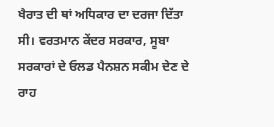ਖੈਰਾਤ ਦੀ ਥਾਂ ਅਧਿਕਾਰ ਦਾ ਦਰਜਾ ਦਿੱਤਾ ਸੀ। ਵਰਤਮਾਨ ਕੇਂਦਰ ਸਰਕਾਰ, ਸੂਬਾ ਸਰਕਾਰਾਂ ਦੇ ਓਲਡ ਪੈਨਸ਼ਨ ਸਕੀਮ ਦੇਣ ਦੇ ਰਾਹ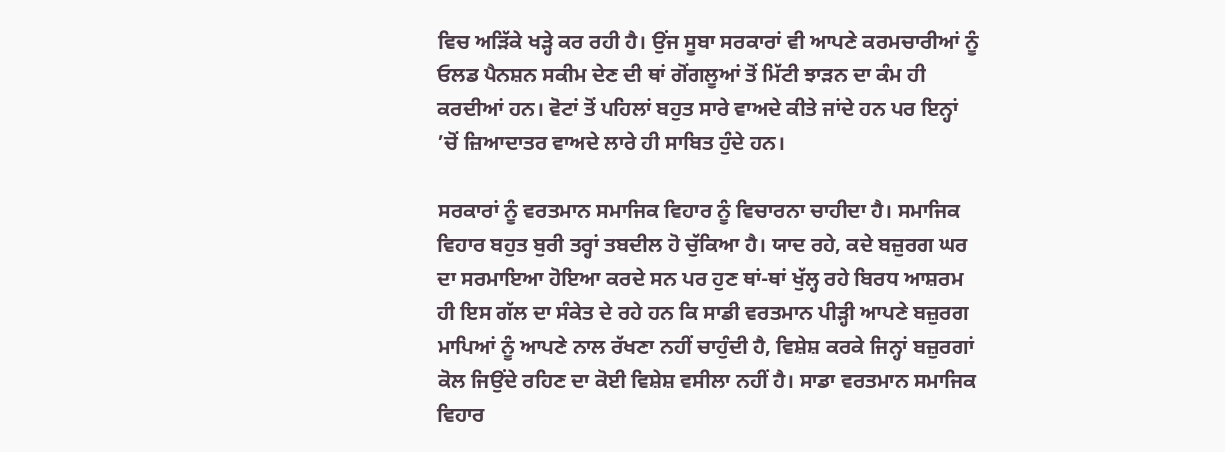ਵਿਚ ਅੜਿੱਕੇ ਖੜ੍ਹੇ ਕਰ ਰਹੀ ਹੈ। ਉਂਜ ਸੂਬਾ ਸਰਕਾਰਾਂ ਵੀ ਆਪਣੇ ਕਰਮਚਾਰੀਆਂ ਨੂੰ ਓਲਡ ਪੈਨਸ਼ਨ ਸਕੀਮ ਦੇਣ ਦੀ ਥਾਂ ਗੋਂਗਲੂਆਂ ਤੋਂ ਮਿੱਟੀ ਝਾੜਨ ਦਾ ਕੰਮ ਹੀ ਕਰਦੀਆਂ ਹਨ। ਵੋਟਾਂ ਤੋਂ ਪਹਿਲਾਂ ਬਹੁਤ ਸਾਰੇ ਵਾਅਦੇ ਕੀਤੇ ਜਾਂਦੇ ਹਨ ਪਰ ਇਨ੍ਹਾਂ ’ਚੋਂ ਜ਼ਿਆਦਾਤਰ ਵਾਅਦੇ ਲਾਰੇ ਹੀ ਸਾਬਿਤ ਹੁੰਦੇ ਹਨ।

ਸਰਕਾਰਾਂ ਨੂੰ ਵਰਤਮਾਨ ਸਮਾਜਿਕ ਵਿਹਾਰ ਨੂੰ ਵਿਚਾਰਨਾ ਚਾਹੀਦਾ ਹੈ। ਸਮਾਜਿਕ ਵਿਹਾਰ ਬਹੁਤ ਬੁਰੀ ਤਰ੍ਹਾਂ ਤਬਦੀਲ ਹੋ ਚੁੱਕਿਆ ਹੈ। ਯਾਦ ਰਹੇ, ਕਦੇ ਬਜ਼ੁਰਗ ਘਰ ਦਾ ਸਰਮਾਇਆ ਹੋਇਆ ਕਰਦੇ ਸਨ ਪਰ ਹੁਣ ਥਾਂ-ਥਾਂ ਖੁੱਲ੍ਹ ਰਹੇ ਬਿਰਧ ਆਸ਼ਰਮ ਹੀ ਇਸ ਗੱਲ ਦਾ ਸੰਕੇਤ ਦੇ ਰਹੇ ਹਨ ਕਿ ਸਾਡੀ ਵਰਤਮਾਨ ਪੀੜ੍ਹੀ ਆਪਣੇ ਬਜ਼ੁਰਗ ਮਾਪਿਆਂ ਨੂੰ ਆਪਣੇ ਨਾਲ ਰੱਖਣਾ ਨਹੀਂ ਚਾਹੁੰਦੀ ਹੈ, ਵਿਸ਼ੇਸ਼ ਕਰਕੇ ਜਿਨ੍ਹਾਂ ਬਜ਼ੁਰਗਾਂ ਕੋਲ ਜਿਉਂਦੇ ਰਹਿਣ ਦਾ ਕੋਈ ਵਿਸ਼ੇਸ਼ ਵਸੀਲਾ ਨਹੀਂ ਹੈ। ਸਾਡਾ ਵਰਤਮਾਨ ਸਮਾਜਿਕ ਵਿਹਾਰ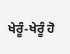ਖੇਰੂੰ-ਖੇਰੂੰ ਹੋ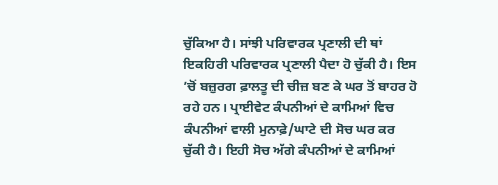ਚੁੱਕਿਆ ਹੈ। ਸਾਂਝੀ ਪਰਿਵਾਰਕ ਪ੍ਰਣਾਲੀ ਦੀ ਥਾਂ ਇਕਹਿਰੀ ਪਰਿਵਾਰਕ ਪ੍ਰਣਾਲੀ ਪੈਦਾ ਹੋ ਚੁੱਕੀ ਹੈ। ਇਸ ’ਚੋਂ ਬਜ਼ੁਰਗ ਫ਼ਾਲਤੂ ਦੀ ਚੀਜ਼ ਬਣ ਕੇ ਘਰ ਤੋਂ ਬਾਹਰ ਹੋ ਰਹੇ ਹਨ। ਪ੍ਰਾਈਵੇਟ ਕੰਪਨੀਆਂ ਦੇ ਕਾਮਿਆਂ ਵਿਚ ਕੰਪਨੀਆਂ ਵਾਲੀ ਮੁਨਾਫ਼ੇ/ਘਾਟੇ ਦੀ ਸੋਚ ਘਰ ਕਰ ਚੁੱਕੀ ਹੈ। ਇਹੀ ਸੋਚ ਅੱਗੇ ਕੰਪਨੀਆਂ ਦੇ ਕਾਮਿਆਂ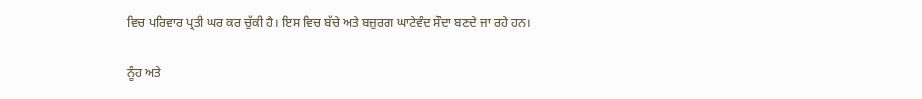ਵਿਚ ਪਰਿਵਾਰ ਪ੍ਰਤੀ ਘਰ ਕਰ ਚੁੱਕੀ ਹੈ। ਇਸ ਵਿਚ ਬੱਚੇ ਅਤੇ ਬਜ਼ੁਰਗ ਘਾਟੇਵੰਦ ਸੌਦਾ ਬਣਦੇ ਜਾ ਰਹੇ ਹਨ।

ਨੂੰਹ ਅਤੇ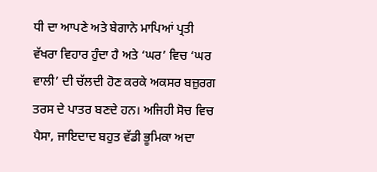ਧੀ ਦਾ ਆਪਣੇ ਅਤੇ ਬੇਗਾਨੇ ਮਾਪਿਆਂ ਪ੍ਰਤੀ ਵੱਖਰਾ ਵਿਹਾਰ ਹੁੰਦਾ ਹੈ ਅਤੇ ‘ਘਰ’ ਵਿਚ ‘ਘਰ ਵਾਲੀ’ ਦੀ ਚੱਲਦੀ ਹੋਣ ਕਰਕੇ ਅਕਸਰ ਬਜ਼ੁਰਗ ਤਰਸ ਦੇ ਪਾਤਰ ਬਣਦੇ ਹਨ। ਅਜਿਹੀ ਸੋਚ ਵਿਚ ਪੈਸਾ, ਜਾਇਦਾਦ ਬਹੁਤ ਵੱਡੀ ਭੂਮਿਕਾ ਅਦਾ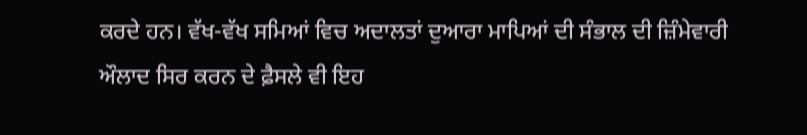ਕਰਦੇ ਹਨ। ਵੱਖ-ਵੱਖ ਸਮਿਆਂ ਵਿਚ ਅਦਾਲਤਾਂ ਦੁਆਰਾ ਮਾਪਿਆਂ ਦੀ ਸੰਭਾਲ ਦੀ ਜ਼ਿੰਮੇਵਾਰੀ ਔਲਾਦ ਸਿਰ ਕਰਨ ਦੇ ਫ਼ੈਸਲੇ ਵੀ ਇਹ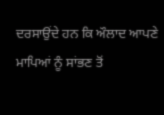ਦਰਸਾਉਂਦੇ ਹਨ ਕਿ ਔਲਾਦ ਆਪਣੇ ਮਾਪਿਆਂ ਨੂੰ ਸਾਂਭਣ ਤੋਂ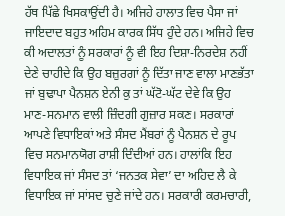ਹੱਥ ਪਿੱਛੇ ਖਿਸਕਾਉਂਦੀ ਹੈ। ਅਜਿਹੇ ਹਾਲਾਤ ਵਿਚ ਪੈਸਾ ਜਾਂ ਜਾਇਦਾਦ ਬਹੁਤ ਅਹਿਮ ਕਾਰਕ ਸਿੱਧ ਹੁੰਦੇ ਹਨ। ਅਜਿਹੇ ਵਿਚ ਕੀ ਅਦਾਲਤਾਂ ਨੂੰ ਸਰਕਾਰਾਂ ਨੂੰ ਵੀ ਇਹ ਦਿਸ਼ਾ-ਨਿਰਦੇਸ਼ ਨਹੀਂ ਦੇਣੇ ਚਾਹੀਦੇ ਕਿ ਉਹ ਬਜ਼ੁਰਗਾਂ ਨੂੰ ਦਿੱਤਾ ਜਾਣ ਵਾਲਾ ਮਾਣਭੱਤਾ ਜਾਂ ਬੁਢਾਪਾ ਪੈਨਸ਼ਨ ਏਨੀ ਕੁ ਤਾਂ ਘੱਟੋ-ਘੱਟ ਦੇਵੇ ਕਿ ਉਹ ਮਾਣ-ਸਨਮਾਨ ਵਾਲੀ ਜ਼ਿੰਦਗੀ ਗੁਜ਼ਾਰ ਸਕਣ। ਸਰਕਾਰਾਂ ਆਪਣੇ ਵਿਧਾਇਕਾਂ ਅਤੇ ਸੰਸਦ ਮੈਂਬਰਾਂ ਨੂੰ ਪੈਨਸ਼ਨ ਦੇ ਰੂਪ ਵਿਚ ਸਨਮਾਨਯੋਗ ਰਾਸ਼ੀ ਦਿੰਦੀਆਂ ਹਨ। ਹਾਲਾਂਕਿ ਇਹ ਵਿਧਾਇਕ ਜਾਂ ਸੰਸਦ ਤਾਂ ‘ਜਨਤਕ ਸੇਵਾ’ ਦਾ ਅਹਿਦ ਲੈ ਕੇ ਵਿਧਾਇਕ ਜਾਂ ਸਾਂਸਦ ਚੁਣੇ ਜਾਂਦੇ ਹਨ। ਸਰਕਾਰੀ ਕਰਮਚਾਰੀ,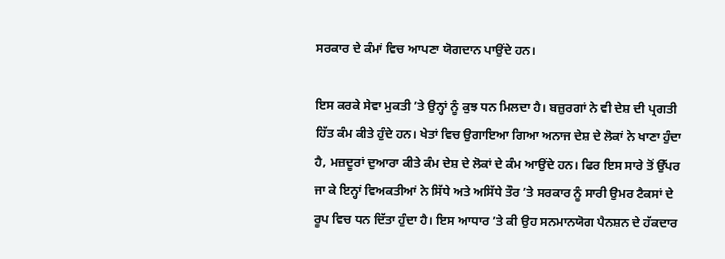ਸਰਕਾਰ ਦੇ ਕੰਮਾਂ ਵਿਚ ਆਪਣਾ ਯੋਗਦਾਨ ਪਾਉਂਦੇ ਹਨ।

ਇਸ ਕਰਕੇ ਸੇਵਾ ਮੁਕਤੀ ’ਤੇ ਉਨ੍ਹਾਂ ਨੂੰ ਕੁਝ ਧਨ ਮਿਲਦਾ ਹੈ। ਬਜ਼ੁਰਗਾਂ ਨੇ ਵੀ ਦੇਸ਼ ਦੀ ਪ੍ਰਗਤੀ ਹਿੱਤ ਕੰਮ ਕੀਤੇ ਹੁੰਦੇ ਹਨ। ਖੇਤਾਂ ਵਿਚ ਉਗਾਇਆ ਗਿਆ ਅਨਾਜ ਦੇਸ਼ ਦੇ ਲੋਕਾਂ ਨੇ ਖਾਣਾ ਹੁੰਦਾ ਹੈ, ਮਜ਼ਦੂਰਾਂ ਦੁਆਰਾ ਕੀਤੇ ਕੰਮ ਦੇਸ਼ ਦੇ ਲੋਕਾਂ ਦੇ ਕੰਮ ਆਉਂਦੇ ਹਨ। ਫਿਰ ਇਸ ਸਾਰੇ ਤੋਂ ਉੱਪਰ ਜਾ ਕੇ ਇਨ੍ਹਾਂ ਵਿਅਕਤੀਆਂ ਨੇ ਸਿੱਧੇ ਅਤੇ ਅਸਿੱਧੇ ਤੌਰ ’ਤੇ ਸਰਕਾਰ ਨੂੰ ਸਾਰੀ ਉਮਰ ਟੈਕਸਾਂ ਦੇ ਰੂਪ ਵਿਚ ਧਨ ਦਿੱਤਾ ਹੁੰਦਾ ਹੈ। ਇਸ ਆਧਾਰ ’ਤੇ ਕੀ ਉਹ ਸਨਮਾਨਯੋਗ ਪੈਨਸ਼ਨ ਦੇ ਹੱਕਦਾਰ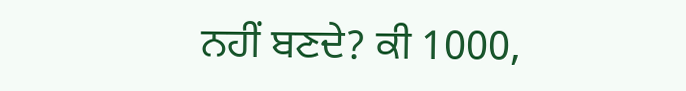ਨਹੀਂ ਬਣਦੇ? ਕੀ 1000,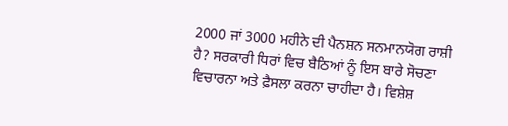2000 ਜਾਂ 3000 ਮਹੀਨੇ ਦੀ ਪੈਨਸ਼ਨ ਸਨਮਾਨਯੋਗ ਰਾਸ਼ੀ ਹੈ? ਸਰਕਾਰੀ ਧਿਰਾਂ ਵਿਚ ਬੈਠਿਆਂ ਨੂੰ ਇਸ ਬਾਰੇ ਸੋਚਣਾ ਵਿਚਾਰਨਾ ਅਤੇ ਫ਼ੈਸਲਾ ਕਰਨਾ ਚਾਹੀਦਾ ਹੈ। ਵਿਸ਼ੇਸ਼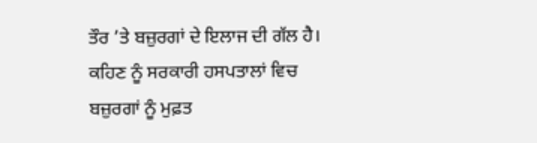ਤੌਰ ’ਤੇ ਬਜ਼ੁਰਗਾਂ ਦੇ ਇਲਾਜ ਦੀ ਗੱਲ ਹੈ। ਕਹਿਣ ਨੂੰ ਸਰਕਾਰੀ ਹਸਪਤਾਲਾਂ ਵਿਚ ਬਜ਼ੁਰਗਾਂ ਨੂੰ ਮੁਫ਼ਤ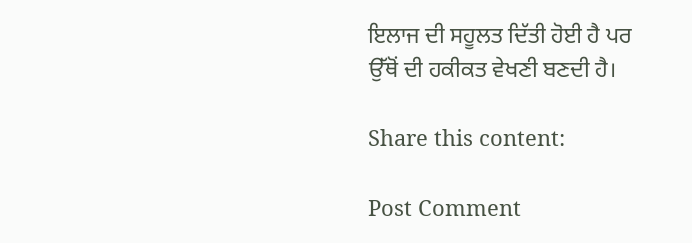ਇਲਾਜ ਦੀ ਸਹੂਲਤ ਦਿੱਤੀ ਹੋਈ ਹੈ ਪਰ ਉੱਥੋਂ ਦੀ ਹਕੀਕਤ ਵੇਖਣੀ ਬਣਦੀ ਹੈ।

Share this content:

Post Comment